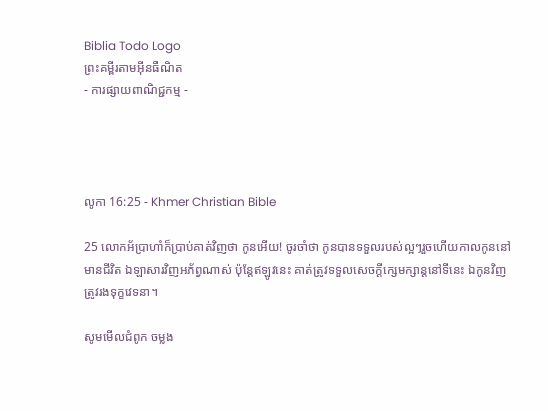Biblia Todo Logo
ព្រះគម្ពីរតាមអ៊ីនធឺណិត
- ការផ្សាយពាណិជ្ជកម្ម -




លូកា 16:25 - Khmer Christian Bible

25 លោកអ័ប្រាហាំក៏ប្រាប់គាត់វិញថា កូនអើយ! ចូរចាំថា កូនបានទទួលរបស់ល្អៗរួចហើយកាលកូននៅមានជីវិត ឯឡាសារវិញអភ័ព្វណាស់ ប៉ុន្ដែឥឡូវនេះ គាត់ត្រូវទទួលសេចក្ដីក្សេមក្សាន្ដនៅទីនេះ ឯកូនវិញ ត្រូវរងទុក្ខវេទនា។

សូមមើលជំពូក ចម្លង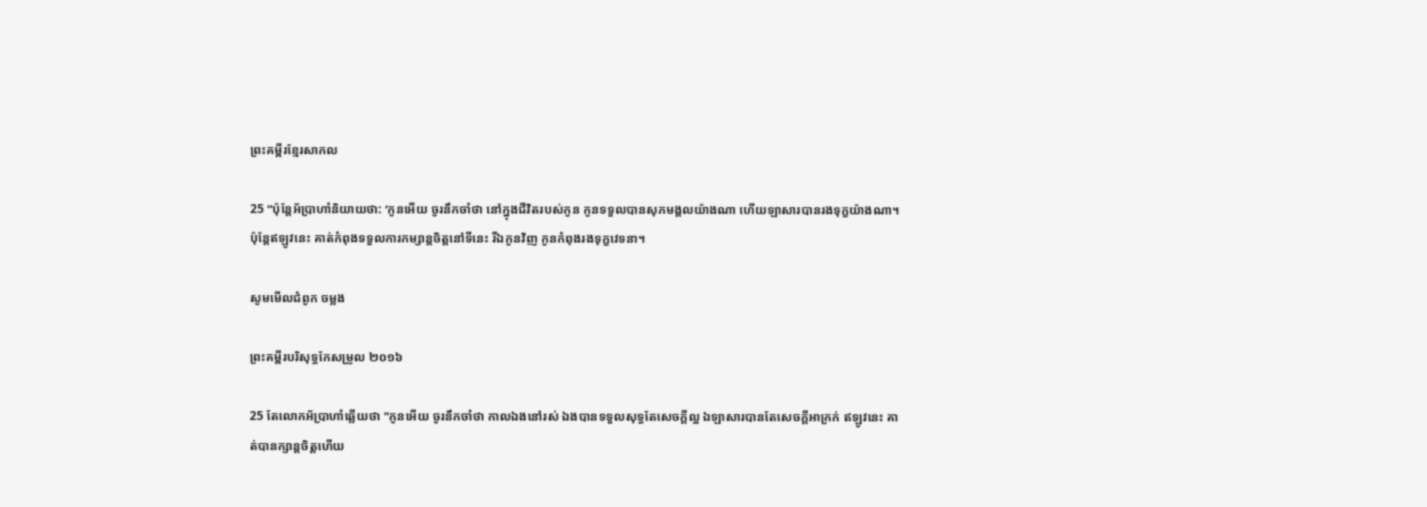ព្រះគម្ពីរខ្មែរសាកល

25 “ប៉ុន្តែអ័ប្រាហាំនិយាយថា: ‘កូនអើយ ចូរនឹកចាំថា នៅក្នុងជីវិតរបស់កូន កូនទទួលបានសុភមង្គលយ៉ាងណា ហើយឡាសារបានរងទុក្ខយ៉ាងណា។ ប៉ុន្តែឥឡូវនេះ គាត់កំពុងទទួលការកម្សាន្តចិត្តនៅទីនេះ រីឯកូនវិញ កូនកំពុងរងទុក្ខវេទនា។

សូមមើលជំពូក ចម្លង

ព្រះគម្ពីរបរិសុទ្ធកែសម្រួល ២០១៦

25 តែលោកអ័ប្រា‌ហាំឆ្លើយថា "កូនអើយ ចូរនឹកចាំថា កាលឯងនៅរស់ ឯងបានទទួលសុទ្ធតែសេចក្តីល្អ ឯឡាសារបានតែសេចក្តីអាក្រក់ ឥឡូវនេះ គាត់បានក្សាន្តចិត្តហើយ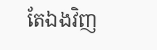តែឯងវិញ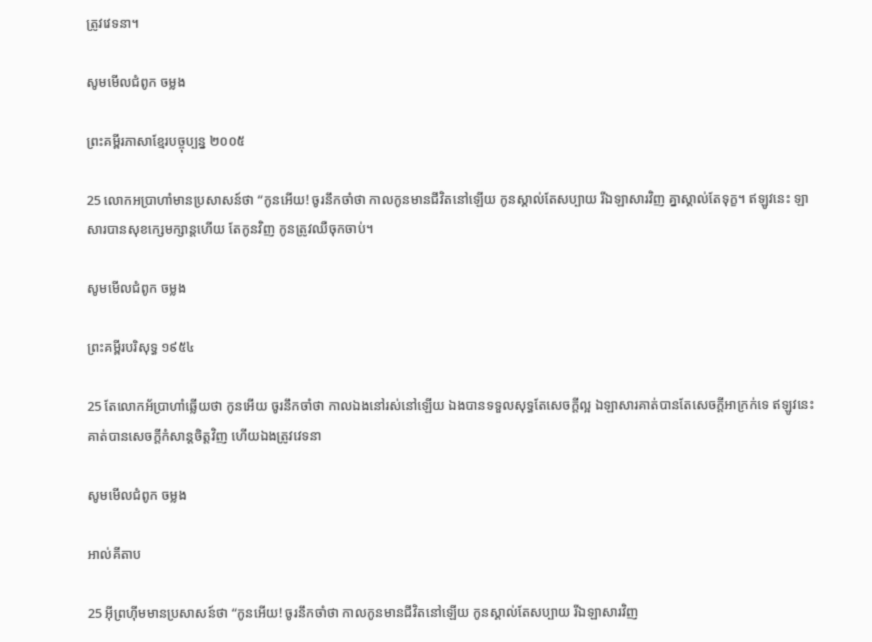ត្រូវវេទនា។

សូមមើលជំពូក ចម្លង

ព្រះគម្ពីរភាសាខ្មែរបច្ចុប្បន្ន ២០០៥

25 លោកអប្រាហាំមានប្រសាសន៍ថា “កូនអើយ! ចូរនឹកចាំថា កាលកូនមានជីវិតនៅឡើយ កូនស្គាល់តែសប្បាយ រីឯឡាសារវិញ គ្នាស្គាល់តែទុក្ខ។ ឥឡូវនេះ ឡាសារបានសុខក្សេម‌ក្សាន្តហើយ តែកូនវិញ កូនត្រូវឈឺចុកចាប់។

សូមមើលជំពូក ចម្លង

ព្រះគម្ពីរបរិសុទ្ធ ១៩៥៤

25 តែលោកអ័ប្រាហាំឆ្លើយថា កូនអើយ ចូរនឹកចាំថា កាលឯងនៅរស់នៅឡើយ ឯងបានទទួលសុទ្ធតែសេចក្ដីល្អ ឯឡាសារគាត់បានតែសេចក្ដីអាក្រក់ទេ ឥឡូវនេះ គាត់បានសេចក្ដីកំសាន្តចិត្តវិញ ហើយឯងត្រូវវេទនា

សូមមើលជំពូក ចម្លង

អាល់គីតាប

25 អ៊ីព្រ‌ហ៊ីមមានប្រសាសន៍ថា “កូនអើយ! ចូរនឹកចាំថា កាលកូនមានជីវិតនៅឡើយ កូនស្គាល់តែសប្បាយ រីឯឡាសារវិញ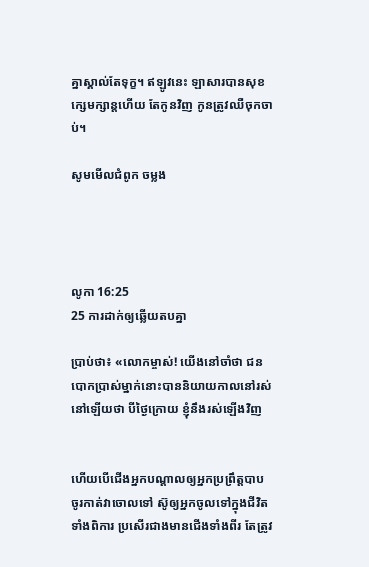គ្នាស្គាល់តែទុក្ខ។ ឥឡូវនេះ ឡាសារបានសុខក្សេម‌ក្សាន្ដហើយ តែកូនវិញ កូនត្រូវឈឺចុកចាប់។

សូមមើលជំពូក ចម្លង




លូកា 16:25
25 ការដាក់ឲ្យឆ្លើយតបគ្នា

ប្រាប់ថា៖ «លោកម្ចាស់! យើងនៅចាំថា ជនបោកប្រាស់ម្នាក់នោះបាននិយាយកាលនៅរស់នៅឡើយថា បីថ្ងៃក្រោយ ខ្ញុំនឹងរស់ឡើងវិញ


ហើយបើជើងអ្នកបណ្ដាលឲ្យអ្នកប្រព្រឹត្ដបាប ចូរកាត់វាចោលទៅ ស៊ូឲ្យអ្នកចូលទៅក្នុងជីវិតទាំងពិការ ប្រសើរជាងមានជើងទាំងពីរ តែត្រូវ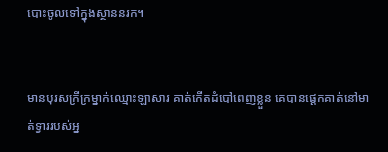បោះចូលទៅក្នុងស្ថាននរក។


មានបុរសក្រីក្រម្នាក់ឈ្មោះឡាសារ គាត់កើតដំបៅពេញខ្លួន គេបានផ្ដេកគាត់នៅមាត់ទ្វាររបស់អ្ន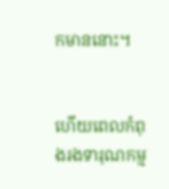កមាននោះ។


ហើយពេលកំពុងរងទារុណកម្ម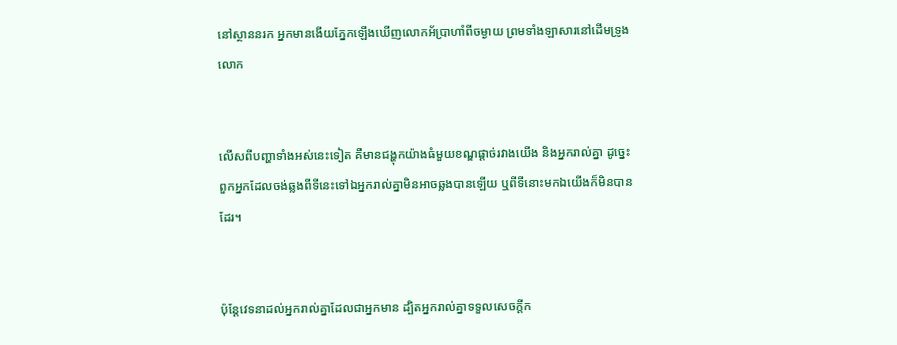នៅស្ថាននរក អ្នកមានងើយភ្នែកឡើងឃើញលោកអ័ប្រាហាំពីចម្ងាយ ព្រមទាំងឡាសារនៅដើមទ្រូងលោក


លើសពីបញ្ហាទាំងអស់នេះទៀត គឺមានជង្ហុកយ៉ាងធំមួយខណ្ឌផ្ដាច់រវាងយើង និងអ្នករាល់គ្នា ដូច្នេះពួកអ្នកដែលចង់ឆ្លងពីទីនេះទៅឯអ្នករាល់គ្នាមិនអាចឆ្លងបានឡើយ ឬពីទីនោះមកឯយើងក៏មិនបានដែរ។


ប៉ុន្ដែវេទនាដល់អ្នករាល់គ្នាដែលជាអ្នកមាន ដ្បិតអ្នករាល់គ្នាទទួលសេចក្ដីក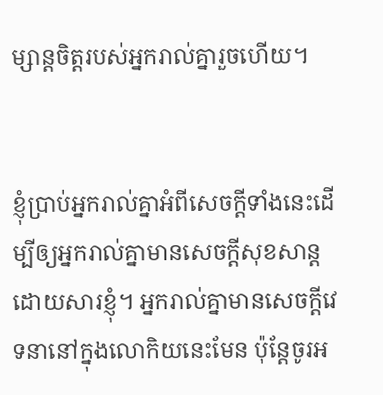ម្សាន្ដចិត្ដរបស់អ្នករាល់គ្នារួចហើយ។


ខ្ញុំប្រាប់អ្នករាល់គ្នាអំពីសេចក្ដីទាំងនេះដើម្បីឲ្យអ្នករាល់គ្នាមានសេចក្ដីសុខសាន្តដោយសារខ្ញុំ។ អ្នករាល់គ្នាមានសេចក្ដីវេទនានៅក្នុងលោកិយនេះមែន ប៉ុន្ដែចូរអ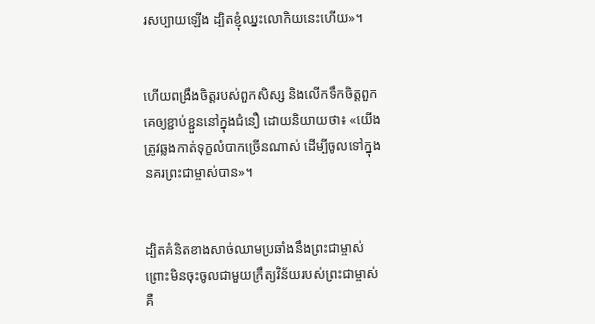រសប្បាយឡើង ដ្បិតខ្ញុំឈ្នះលោកិយនេះហើយ»។


ហើយពង្រឹងចិត្ដរបស់ពួកសិស្ស និងលើកទឹកចិត្ដពួកគេឲ្យខ្ជាប់ខ្ជួននៅក្នុងជំនឿ ដោយនិយាយថា៖ «យើងត្រូវឆ្លងកាត់ទុក្ខលំបាកច្រើនណាស់ ដើម្បីចូលទៅក្នុងនគរព្រះជាម្ចាស់បាន»។


ដ្បិតគំនិតខាងសាច់ឈាមប្រឆាំងនឹងព្រះជាម្ចាស់ ព្រោះមិនចុះចូលជាមួយក្រឹត្យវិន័យរបស់ព្រះជាម្ចាស់ គឺ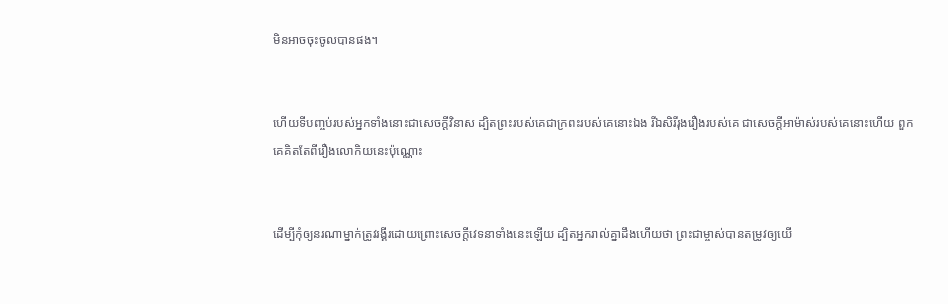មិនអាចចុះចូលបានផង។


ហើយទីបញ្ចប់របស់អ្នកទាំងនោះជាសេចក្ដីវិនាស ដ្បិតព្រះរបស់គេជាក្រពះរបស់គេនោះឯង រីឯសិរីរុងរឿងរបស់គេ ជាសេចក្ដីអាម៉ាស់របស់គេនោះហើយ ពួកគេគិតតែពីរឿងលោកិយនេះប៉ុណ្ណោះ


ដើម្បីកុំឲ្យនរណាម្នាក់ត្រូវរង្គីរដោយព្រោះសេចក្តីវេទនាទាំងនេះឡើយ ដ្បិតអ្នករាល់គ្នាដឹងហើយថា ព្រះជាម្ចាស់បានតម្រូវឲ្យយើ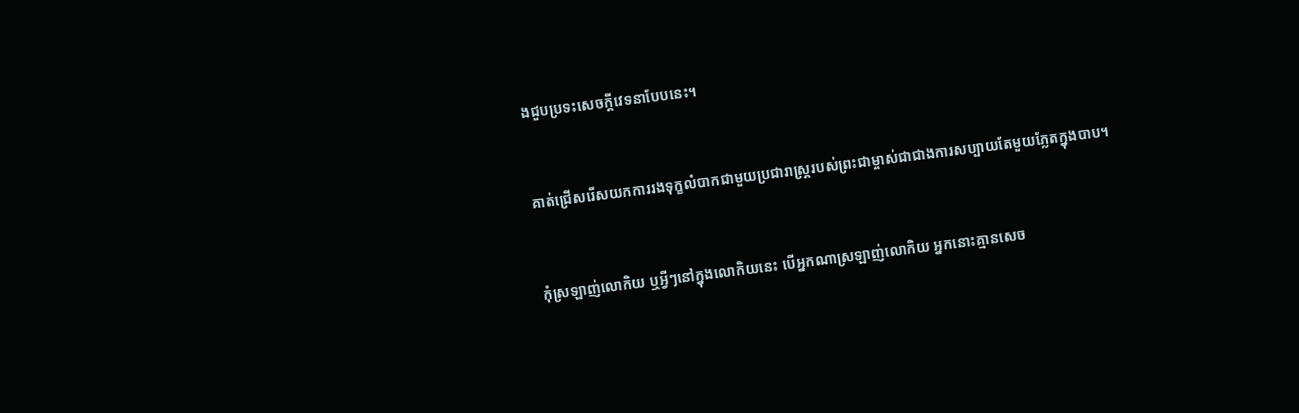ងជួបប្រទះសេចក្តីវេទនាបែបនេះ។


គាត់ជ្រើសរើសយកការរងទុក្ខលំបាកជាមួយប្រជារាស្ដ្ររបស់ព្រះជាម្ចាស់ជាជាងការសប្បាយតែមួយភ្លែតក្នុងបាប។


កុំស្រឡាញ់លោកិយ ឬអ្វីៗនៅក្នុងលោកិយនេះ បើអ្នកណាស្រឡាញ់លោកិយ អ្នកនោះគ្មានសេច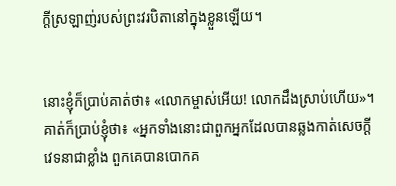ក្ដីស្រឡាញ់របស់ព្រះវរបិតានៅក្នុងខ្លួនឡើយ។


នោះខ្ញុំក៏ប្រាប់គាត់ថា៖ «លោកម្ចាស់អើយ! លោកដឹងស្រាប់ហើយ»។ គាត់ក៏ប្រាប់ខ្ញុំថា៖ «អ្នកទាំងនោះជាពួកអ្នកដែលបានឆ្លងកាត់សេចក្ដីវេទនាជាខ្លាំង ពួកគេបានបោកគ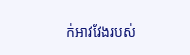ក់អាវវែងរបស់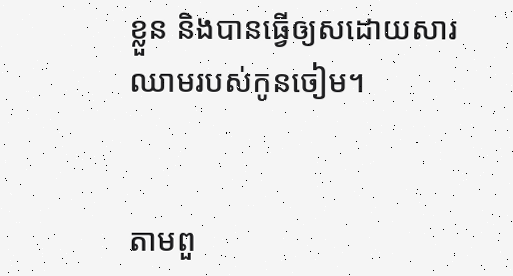ខ្លួន និងបានធ្វើឲ្យសដោយសារឈាមរបស់កូនចៀម។


តាមពួ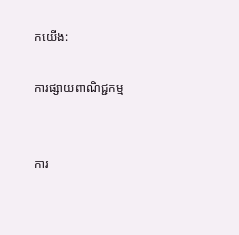កយើង:

ការផ្សាយពាណិជ្ជកម្ម


ការ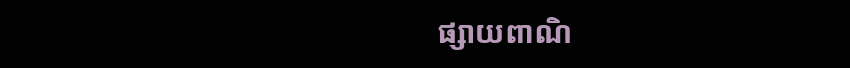ផ្សាយពាណិ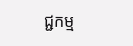ជ្ជកម្ម